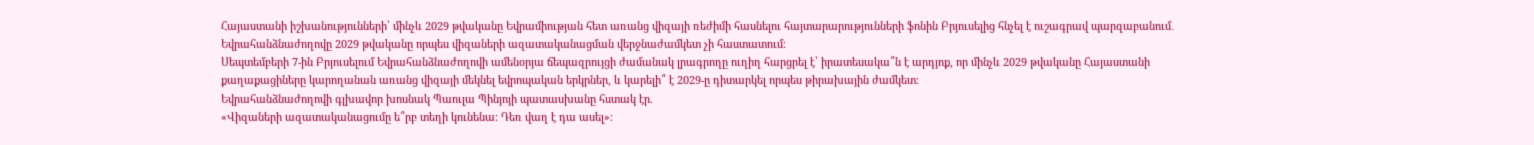Հայաստանի իշխանությունների՝ մինչև 2029 թվականը Եվրամիության հետ առանց վիզայի ռեժիմի հասնելու հայտարարությունների ֆոնին Բրյուսելից հնչել է ուշագրավ պարզաբանում․ Եվրահանձնաժողովը 2029 թվականը որպես վիզաների ազատականացման վերջնաժամկետ չի հաստատում։
Սեպտեմբերի 7-ին Բրյուսելում Եվրահանձնաժողովի ամենօրյա ճեպազրույցի ժամանակ լրագրողը ուղիղ հարցրել է՝ իրատեսակա՞ն է արդյոք, որ մինչև 2029 թվականը Հայաստանի քաղաքացիները կարողանան առանց վիզայի մեկնել եվրոպական երկրներ, և կարելի՞ է 2029-ը դիտարկել որպես թիրախային ժամկետ։
Եվրահանձնաժողովի գլխավոր խոսնակ Պաուլա Պինյոյի պատասխանը հստակ էր.
«Վիզաների ազատականացումը ե՞րբ տեղի կունենա։ Դեռ վաղ է դա ասել»։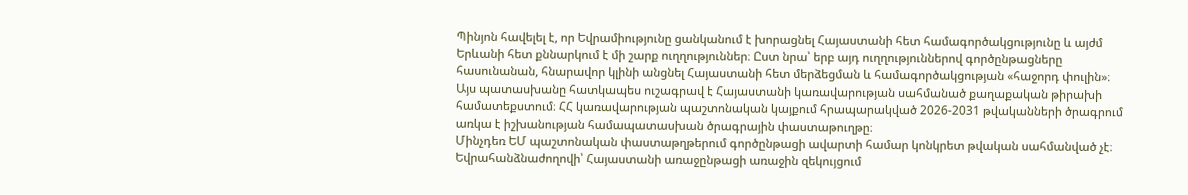Պինյոն հավելել է, որ Եվրամիությունը ցանկանում է խորացնել Հայաստանի հետ համագործակցությունը և այժմ Երևանի հետ քննարկում է մի շարք ուղղություններ։ Ըստ նրա՝ երբ այդ ուղղություններով գործընթացները հասունանան, հնարավոր կլինի անցնել Հայաստանի հետ մերձեցման և համագործակցության «հաջորդ փուլին»։
Այս պատասխանը հատկապես ուշագրավ է Հայաստանի կառավարության սահմանած քաղաքական թիրախի համատեքստում։ ՀՀ կառավարության պաշտոնական կայքում հրապարակված 2026-2031 թվականների ծրագրում առկա է իշխանության համապատասխան ծրագրային փաստաթուղթը։
Մինչդեռ ԵՄ պաշտոնական փաստաթղթերում գործընթացի ավարտի համար կոնկրետ թվական սահմանված չէ։ Եվրահանձնաժողովի՝ Հայաստանի առաջընթացի առաջին զեկույցում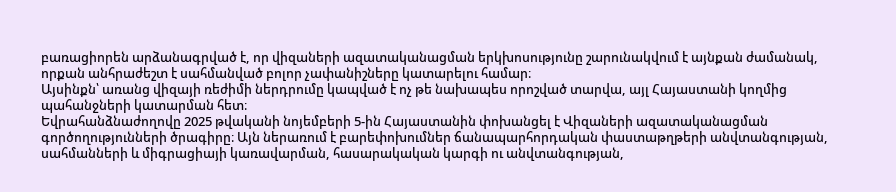բառացիորեն արձանագրված է, որ վիզաների ազատականացման երկխոսությունը շարունակվում է այնքան ժամանակ, որքան անհրաժեշտ է սահմանված բոլոր չափանիշները կատարելու համար։
Այսինքն՝ առանց վիզայի ռեժիմի ներդրումը կապված է ոչ թե նախապես որոշված տարվա, այլ Հայաստանի կողմից պահանջների կատարման հետ։
Եվրահանձնաժողովը 2025 թվականի նոյեմբերի 5-ին Հայաստանին փոխանցել է Վիզաների ազատականացման գործողությունների ծրագիրը։ Այն ներառում է բարեփոխումներ ճանապարհորդական փաստաթղթերի անվտանգության, սահմանների և միգրացիայի կառավարման, հասարակական կարգի ու անվտանգության,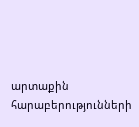արտաքին հարաբերությունների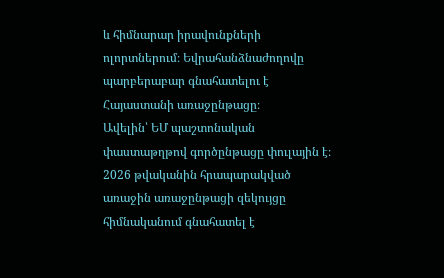և հիմնարար իրավունքների ոլորտներում։ Եվրահանձնաժողովը պարբերաբար գնահատելու է Հայաստանի առաջընթացը։
Ավելին՝ ԵՄ պաշտոնական փաստաթղթով գործընթացը փուլային է։ 2026 թվականին հրապարակված առաջին առաջընթացի զեկույցը հիմնականում գնահատել է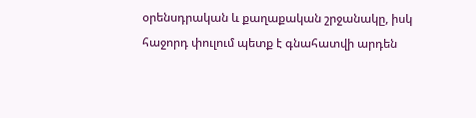օրենսդրական և քաղաքական շրջանակը, իսկ հաջորդ փուլում պետք է գնահատվի արդեն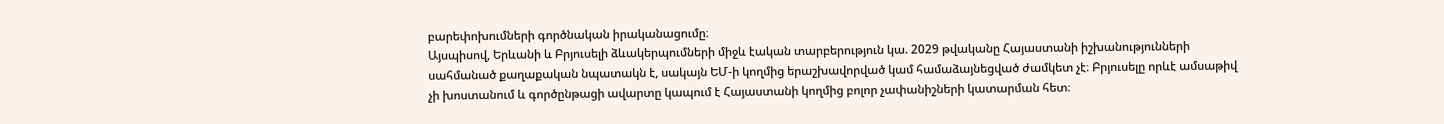բարեփոխումների գործնական իրականացումը։
Այսպիսով, Երևանի և Բրյուսելի ձևակերպումների միջև էական տարբերություն կա. 2029 թվականը Հայաստանի իշխանությունների սահմանած քաղաքական նպատակն է, սակայն ԵՄ-ի կողմից երաշխավորված կամ համաձայնեցված ժամկետ չէ։ Բրյուսելը որևէ ամսաթիվ չի խոստանում և գործընթացի ավարտը կապում է Հայաստանի կողմից բոլոր չափանիշների կատարման հետ։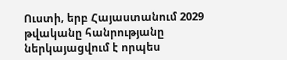Ուստի, երբ Հայաստանում 2029 թվականը հանրությանը ներկայացվում է որպես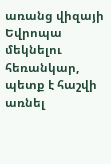առանց վիզայի Եվրոպա մեկնելու հեռանկար, պետք է հաշվի առնել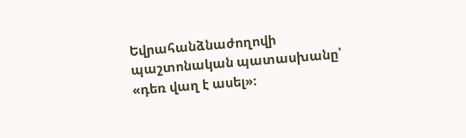Եվրահանձնաժողովի պաշտոնական պատասխանը՝ «դեռ վաղ է ասել»։